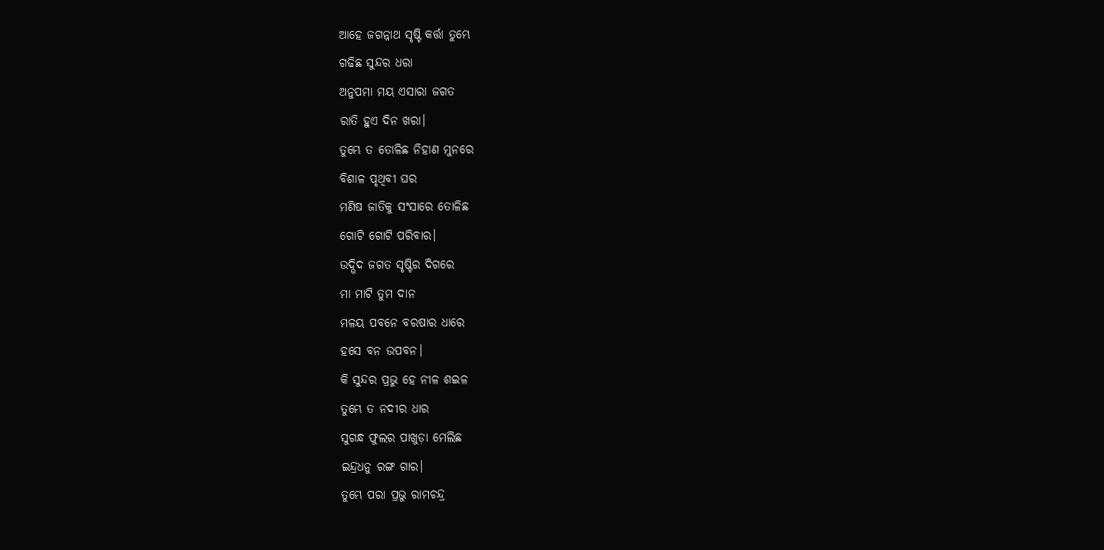ଆହେ ଜଗନ୍ନାଥ ସୃଷ୍ଟି କର୍ତ୍ତା ତୁମ୍ଭେ
ଗଢିଛ ସୁନ୍ଦର ଧରା
ଅନୁପମା ମୟ ଏସାରା ଜଗତ
ରାତି ହୁଏ ଦିନ ଖରା।
ତୁମ୍ଭେ ତ ତୋଳିଛ ନିହାଣ ମୁନରେ
ବିଶାଳ ପୃଥିବୀ ଘର
ମଣିଷ ଜାତିକୁ ସଂସାରେ ତୋଳିଛ
ଗୋଟି ଗୋଟି ପରିବାର।
ଉଦ୍ଭିଦ ଜଗତ ସୃଷ୍ଟିର ଦିଗରେ
ମା ମାଟି ତୁମ ଦାନ
ମଳୟ ପବନେ ବରଷାର ଧାରେ
ହସେ ବନ ଉପବନ।
କି ସୁନ୍ଦର ପ୍ରଭୁ ହେ ନୀଳ ଶଇଳ
ତୁମ୍ଭେ ତ ନଦୀର ଧାର
ସୁଗନ୍ଧ ଫୁଲର ପାଖୁଡ଼ା ମେଲିଛ
ଇନ୍ଦ୍ରଧନୁ ରଙ୍ଗ ଗାର।
ତୁମ୍ଭେ ପରା ପ୍ରଭୁ ରାମଚନ୍ଦ୍ର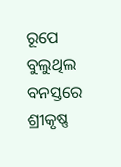ରୂପେ
ବୁଲୁଥିଲ ବନସ୍ତରେ
ଶ୍ରୀକୃଷ୍ଣ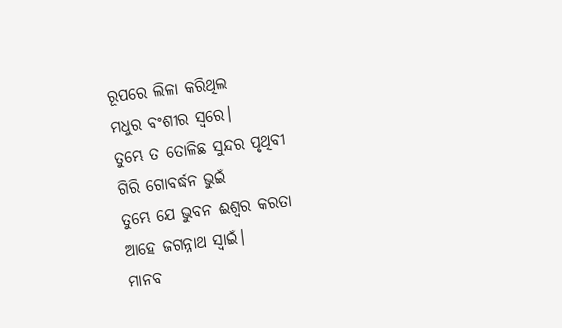ରୂପରେ ଲିଳା କରିଥିଲ
ମଧୁର ବଂଶୀର ସ୍ଵରେ।
ତୁମ୍ଭେ ତ ତୋଳିଛ ସୁନ୍ଦର ପୃଥିବୀ
ଗିରି ଗୋବର୍ଦ୍ଧନ ଭୁଇଁ
ତୁମ୍ଭେ ଯେ ଭୁବନ ଈଶ୍ୱର କରତା
ଆହେ ଜଗନ୍ନାଥ ସ୍ବାଇଁ।
ମାନବ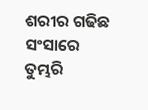ଶରୀର ଗଢିଛ ସଂସାରେ
ତୁମ୍ଭରି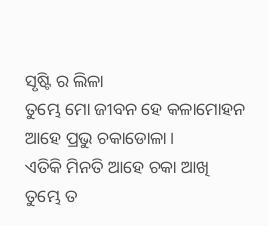ସୃଷ୍ଟି ର ଲିଳା
ତୁମ୍ଭେ ମୋ ଜୀବନ ହେ କଳାମୋହନ
ଆହେ ପ୍ରଭୁ ଚକାଡୋଳା।
ଏତିକି ମିନତି ଆହେ ଚକା ଆଖି
ତୁମ୍ଭେ ତ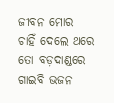ଜୀବନ ମୋର
ଚାହିଁ ଦେଲେ ଥରେ ତୋ ବଡ଼ଦାଣ୍ଡରେ
ଗାଇବି ଭଜନ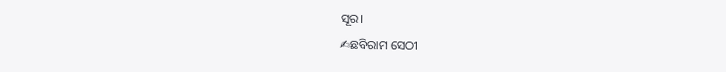ସୂର।
✍ଛବିରାମ ସେଠୀ